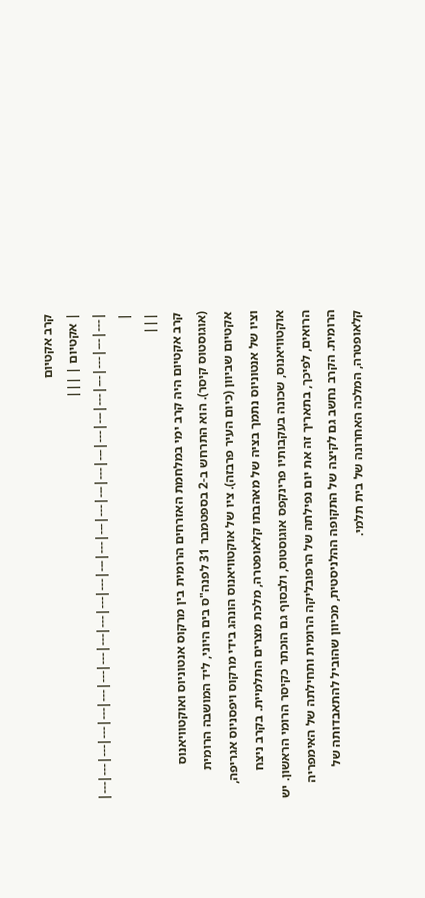קרב אקטיום
| אקטיום | |||
|---|---|---|---|---|---|---|---|---|---|---|---|---|---|---|---|---|---|---|---|---|---|---|---|---|---|
|
|||
קרב אקטיום היה קרב ימי במלחמת האזרחים הרומית בין מרקוס אנטוניוס ואוקטוויאנוס (אוגוסטוס קיסר). הוא התרחש ב-2 בספטמבר 31 לפנה"ס בים היוני, ליד המושבה הרומית אקטיום שביוון (כיום העיר פרבזה). ציו של אוקטוויאנוס הונהג בידי מרקוס ויפסניוס אגריפה, וציו של אנטוניוס נתמך בציה של מאהבתו קלאופטרה, מלכת מצרים התלמיית. בקרב ניצח אוקטוויאנוס, שכונה בעקבותיו פרינקפס אוגוסטוס, ולבסוף גם הוכתר כקיסר הרומי הראשון. יש הרואים, לפיכך, בתאריך זה את יום נפילתה של הרפובליקה הרומית ותחילתה של האימפריה הרומית. הקרב נחשב גם לקיצה של התקופה ההלניסטית, מכיוון שהוביל להתאבדותה של קלאופטרה, המלכה האחרונה של בית תלמי.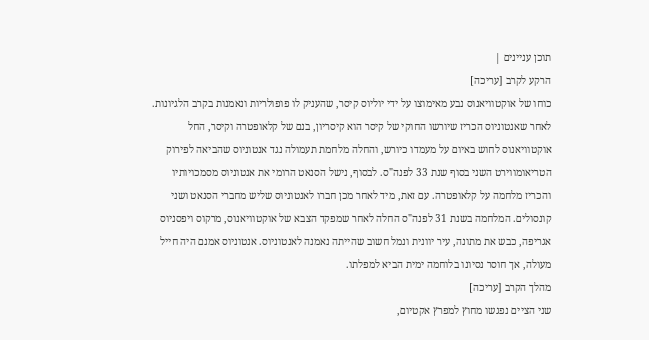תוכן עניינים |
הרקע לקרב [עריכה]
כוחו של אוקטוויאנוס נבע מאימוצו על ידי יוליוס קיסר, שהעניק לו פופולריות ונאמנות בקרב הלגיונות. לאחר שאנטוניוס הכריז שיורשו החוקי של קיסר הוא קיסריון, בנם של קלאופטרה וקיסר, החל אוקטוויאנוס לחוש באיום על מעמדו כיורש, והחלה מלחמת תעמולה נגד אנטוניוס שהביאה לפירוק הטריאומווירט השני בסוף שנת 33 לפנה"ס. לבסוף, נישל הסנאט הרומי את אנטוניוס מסמכויותיו והכריז מלחמה על קלאופטרה. עם זאת, מיד לאחר מכן חברו לאנטוניוס שליש מחברי הסנאט ושני קונסולים. המלחמה בשנת 31 לפנה"ס החלה לאחר שמפקד הצבא של אוקטוויאנוס, מרקוס ויפסניוס אגריפה, כבש את מתונה, עיר יוונית ונמל חשוב שהייתה נאמנה לאנטוניוס. אנטוניוס אמנם היה חייל מעולה, אך חוסר נסיונו בלוחמה ימית הביא למפלתו.
מהלך הקרב [עריכה]
שני הציים נפגשו מחוץ למפרץ אקטיום,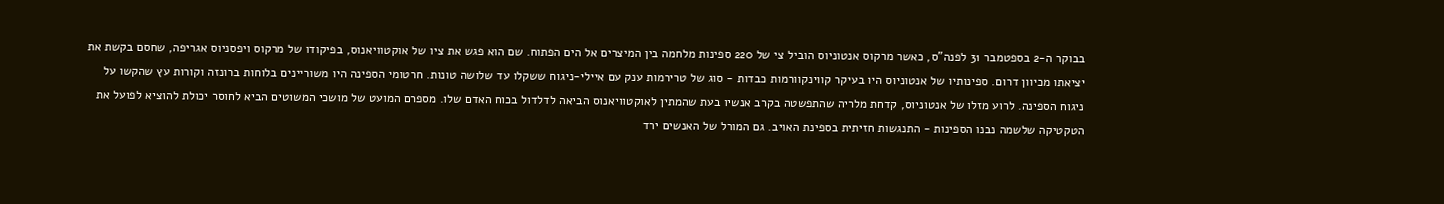בבוקר ה-2 בספטמבר 31 לפנה"ס, כאשר מרקוס אנטוניוס הוביל צי של 220 ספינות מלחמה בין המיצרים אל הים הפתוח. שם הוא פגש את ציו של אוקטוויאנוס, בפיקודו של מרקוס ויפסניוס אגריפה, שחסם בקשת את יציאתו מכיוון דרום. ספינותיו של אנטוניוס היו בעיקר קווינקוורמות כבדות - סוג של טרירמות ענק עם איילי-ניגוח ששקלו עד שלושה טונות. חרטומי הספינה היו משוריינים בלוחות ברונזה וקורות עץ שהקשו על ניגוח הספינה. לרוע מזלו של אנטוניוס, קדחת מלריה שהתפשטה בקרב אנשיו בעת שהמתין לאוקטוויאנוס הביאה לדלדול בכוח האדם שלו. מספרם המועט של מושכי המשוטים הביא לחוסר יכולת להוציא לפועל את הטקטיקה שלשמה נבנו הספינות - התנגשות חזיתית בספינת האויב. גם המורל של האנשים ירד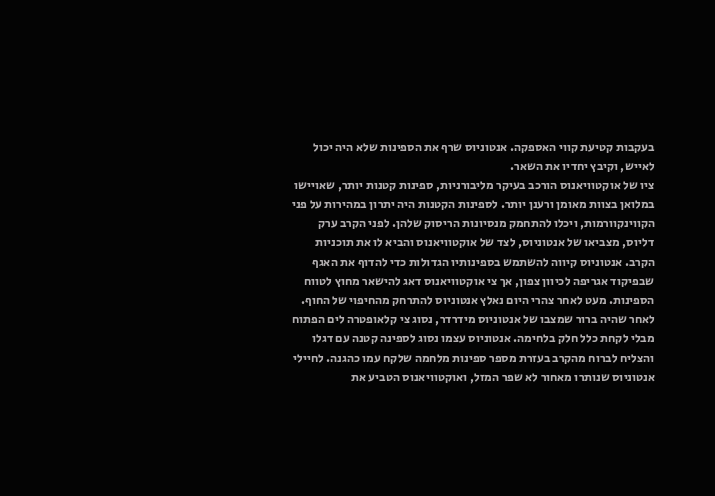בעקבות קטיעת קווי האספקה. אנטוניוס שרף את הספינות שלא היה יכול לאייש, וקיבץ יחדיו את השאר.
ציו של אוקטוויאנוס הורכב בעיקר מליבורניות, ספינות קטנות יותר, שאויישו במלואן בצוות מאומן ורענן יותר. לספינות הקטנות היה יתרון במהירות על פני הקווינקוורמות, ויכלו להתחמק מנסיונות הריסוק שלהן. לפני הקרב ערק דליוס, מצביאו של אנטוניוס, לצד של אוקטוויאנוס והביא לו את תוכניות הקרב. אנטוניוס קיווה להשתמש בספינותיו הגדולות כדי להדוף את האגף שבפיקוד אגריפה לכיוון צפון, אך צי אוקטוויאנוס דאג להישאר מחוץ לטווח הספינות. מעט לאחר צהרי היום נאלץ אנטוניוס להתרחק מהחיפוי של החוף.
לאחר שהיה ברור שמצבו של אנטוניוס מידרדר, נסוג צי קלאופטרה לים הפתוח מבלי לקחת כלל חלק בלחימה. אנטוניוס עצמו נסוג לספינה קטנה עם דגלו והצליח לברוח מהקרב בעזרת מספר ספינות מלחמה שלקח עמו כהגנה. לחיילי אנטוניוס שנותרו מאחור לא שפר המזל, ואוקטוויאנוס הטביע את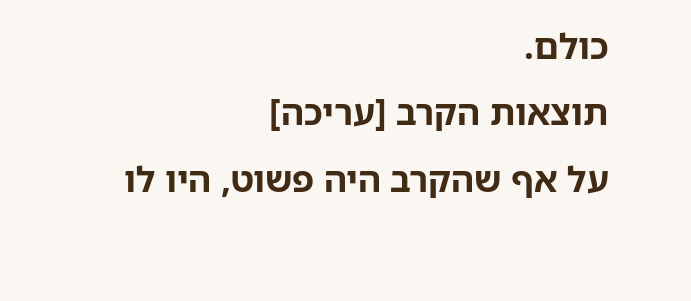כולם.
תוצאות הקרב [עריכה]
על אף שהקרב היה פשוט, היו לו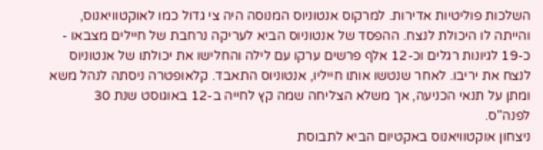השלכות פוליטיות אדירות. למרקוס אנטוניוס המנוסה היה צי גדול כמו לאוקטוויאנוס, והייתה לו היכולת לנצח. ההפסד של אנטוניוס הביא לעריקה נרחבת של חיילים מצבאו - כ-19 לגיונות רגלים וכ-12 אלף פרשים ערקו עם לילה והחלישו את יכולתו של אנטוניוס לנצח את יריבו. לאחר שנטשו אותו חייליו, אנטוניוס התאבד. קלאופטרה ניסתה לנהל משא ומתן על תנאי הכניעה, אך משלא הצליחה שמה קץ לחייה ב-12 באוגוסט שנת 30 לפנה"ס.
ניצחון אוקטוויאנוס באקטיום הביא לתבוסת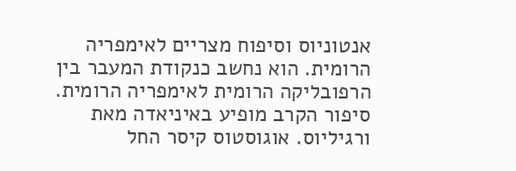אנטוניוס וסיפוח מצריים לאימפריה הרומית. הוא נחשב כנקודת המעבר בין הרפובליקה הרומית לאימפריה הרומית. סיפור הקרב מופיע באיניאדה מאת ורגיליוס. אוגוסטוס קיסר החל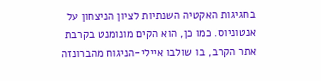בחגיגות האקטיה השנתיות לציון הניצחון על אנטוניוס. כמו כן, הוא הקים מונומנט בקרבת אתר הקרב, בו שולבו איילי-הניגוח מהברונזה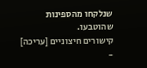שנלקחו מהספינות שהוטבעו.
קישורים חיצוניים [עריכה]
-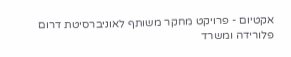אקטיום - פרויקט מחקר משותף לאוניברסיטת דרום פלורידה ומשרד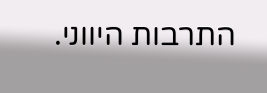התרבות היווני.